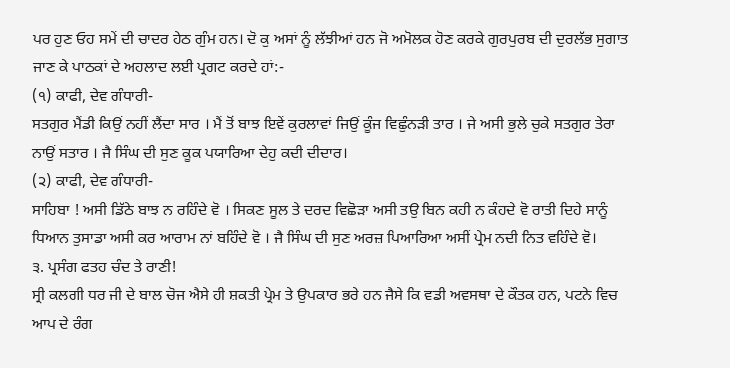ਪਰ ਹੁਣ ਓਹ ਸਮੇਂ ਦੀ ਚਾਦਰ ਹੇਠ ਗੁੰਮ ਹਨ। ਦੋ ਕੁ ਅਸਾਂ ਨੂੰ ਲੱਝੀਆਂ ਹਨ ਜੋ ਅਮੋਲਕ ਹੋਣ ਕਰਕੇ ਗੁਰਪੁਰਬ ਦੀ ਦੁਰਲੱਭ ਸੁਗਾਤ ਜਾਣ ਕੇ ਪਾਠਕਾਂ ਦੇ ਅਹਲਾਦ ਲਈ ਪ੍ਰਗਟ ਕਰਦੇ ਹਾਂ:-
(੧) ਕਾਫੀ, ਦੇਵ ਗੰਧਾਰੀ-
ਸਤਗੁਰ ਮੈਂਡੀ ਕਿਉਂ ਨਹੀਂ ਲੈਂਦਾ ਸਾਰ । ਮੈਂ ਤੋਂ ਬਾਝ ਇਵੇਂ ਕੁਰਲਾਵਾਂ ਜਿਉਂ ਕੂੰਜ ਵਿਛੁੰਨੜੀ ਤਾਰ । ਜੇ ਅਸੀ ਭੁਲੇ ਚੁਕੇ ਸਤਗੁਰ ਤੇਰਾ ਨਾਉਂ ਸਤਾਰ । ਜੈ ਸਿੰਘ ਦੀ ਸੁਣ ਕੂਕ ਪਯਾਰਿਆ ਦੇਹੁ ਕਦੀ ਦੀਦਾਰ।
(੨) ਕਾਫੀ, ਦੇਵ ਗੰਧਾਰੀ-
ਸਾਹਿਬਾ ! ਅਸੀ ਡਿੱਠੇ ਬਾਝ ਨ ਰਹਿੰਦੇ ਵੋ । ਸਿਕਣ ਸੂਲ ਤੇ ਦਰਦ ਵਿਛੋੜਾ ਅਸੀ ਤਉ ਬਿਨ ਕਹੀ ਨ ਕੰਹਦੇ ਵੋ ਰਾਤੀ ਦਿਹੇ ਸਾਨੂੰ ਧਿਆਨ ਤੁਸਾਡਾ ਅਸੀ ਕਰ ਆਰਾਮ ਨਾਂ ਬਹਿੰਦੇ ਵੋ । ਜੈ ਸਿੰਘ ਦੀ ਸੁਣ ਅਰਜ਼ ਪਿਆਰਿਆ ਅਸੀਂ ਪ੍ਰੇਮ ਨਦੀ ਨਿਤ ਵਹਿੰਦੇ ਵੋ।
੩. ਪ੍ਰਸੰਗ ਫਤਹ ਚੰਦ ਤੇ ਰਾਣੀ!
ਸ੍ਰੀ ਕਲਗੀ ਧਰ ਜੀ ਦੇ ਬਾਲ ਚੋਜ ਐਸੇ ਹੀ ਸ਼ਕਤੀ ਪ੍ਰੇਮ ਤੇ ਉਪਕਾਰ ਭਰੇ ਹਨ ਜੈਸੇ ਕਿ ਵਡੀ ਅਵਸਥਾ ਦੇ ਕੌਤਕ ਹਨ, ਪਟਨੇ ਵਿਚ ਆਪ ਦੇ ਰੰਗ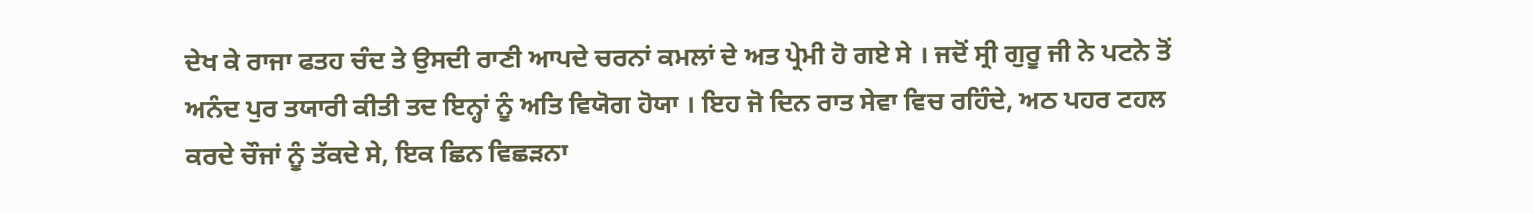ਦੇਖ ਕੇ ਰਾਜਾ ਫਤਹ ਚੰਦ ਤੇ ਉਸਦੀ ਰਾਣੀ ਆਪਦੇ ਚਰਨਾਂ ਕਮਲਾਂ ਦੇ ਅਤ ਪ੍ਰੇਮੀ ਹੋ ਗਏ ਸੇ । ਜਦੋਂ ਸ੍ਰੀ ਗੁਰੂ ਜੀ ਨੇ ਪਟਨੇ ਤੋਂ ਅਨੰਦ ਪੁਰ ਤਯਾਰੀ ਕੀਤੀ ਤਦ ਇਨ੍ਹਾਂ ਨੂੰ ਅਤਿ ਵਿਯੋਗ ਹੋਯਾ । ਇਹ ਜੋ ਦਿਨ ਰਾਤ ਸੇਵਾ ਵਿਚ ਰਹਿੰਦੇ, ਅਠ ਪਹਰ ਟਹਲ ਕਰਦੇ ਚੌਜਾਂ ਨੂੰ ਤੱਕਦੇ ਸੇ, ਇਕ ਛਿਨ ਵਿਛੜਨਾ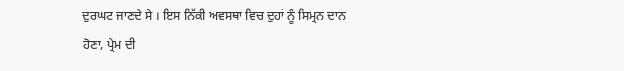ਦੁਰਘਟ ਜਾਣਦੇ ਸੇ । ਇਸ ਨਿੱਕੀ ਅਵਸਥਾ ਵਿਚ ਦੁਹਾਂ ਨੂੰ ਸਿਮ੍ਰਨ ਦਾਨ ਹੋਣਾ, ਪ੍ਰੇਮ ਦੀ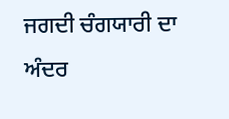ਜਗਦੀ ਚੰਗਯਾਰੀ ਦਾ ਅੰਦਰ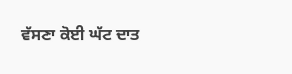ਵੱਸਣਾ ਕੋਈ ਘੱਟ ਦਾਤ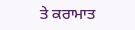ਤੇ ਕਰਾਮਾਤ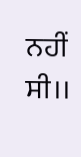ਨਹੀਂ ਸੀ।।